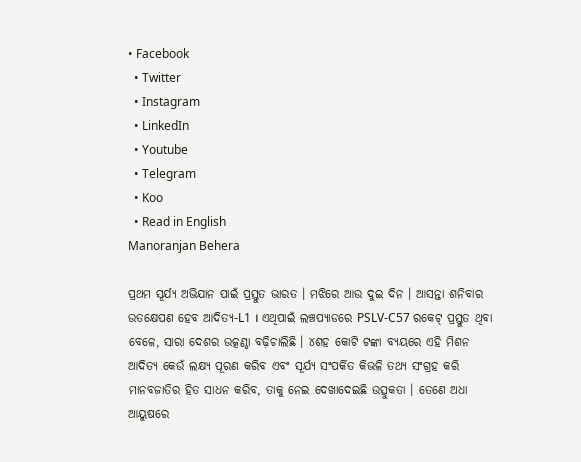• Facebook
  • Twitter
  • Instagram
  • LinkedIn
  • Youtube
  • Telegram
  • Koo
  • Read in English
Manoranjan Behera

ପ୍ରଥମ ସୂର୍ଯ୍ୟ ଅଭିଯାନ ପାଇଁ ପ୍ରସ୍ତୁତ ଭାରତ । ମଝିରେ ଆଉ ଦୁଇ ଦିନ । ଆସନ୍ତା ଶନିବାର ଉତକ୍ଷେପଣ ହେବ ଆଦିତ୍ୟ-L1 । ଏଥିପାଇଁ ଲଞ୍ଚପ୍ୟାଡରେ PSLV-C57 ରକେଟ୍ ପ୍ରସ୍ତୁତ ଥିବା ବେଳେ, ସାରା ଦେଶର ଉତ୍କଣ୍ଠା ବଢ଼ିଚାଲିଛି । ୪ଶହ କୋଟି ଟଙ୍କା ବ୍ୟୟରେ ଏହି ମିଶନ ଆଦିତ୍ୟ କେଉଁ ଲକ୍ଷ୍ୟ ପୂରଣ କରିବ ଏବଂ ସୂର୍ଯ୍ୟ ସଂପର୍କିତ କିଭଳି ତଥ୍ୟ ସଂଗ୍ରହ କରି ମାନବଜାତିର ହିତ ସାଧନ କରିବ, ତାକୁ ନେଇ ଦେଖାଦେଇଛି ଉତ୍ସୁକତା । ତେଣେ ଅଧା ଆୟୁଷରେ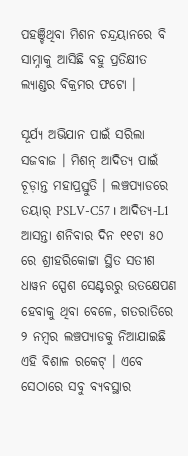ପହଞ୍ଚିଥିବା ମିଶନ ଚନ୍ଦ୍ରୟାନରେ ବି ସାମ୍ନାକୁ ଆସିଛି ବହୁ ପ୍ରତିକ୍ଷୀତ ଲ୍ୟାଣ୍ଡର ବିକ୍ରମର ଫଟୋ ।

ସୂର୍ଯ୍ୟ ଅଭିଯାନ ପାଇଁ ସରିଲା ସଜବାଜ । ମିଶନ୍ ଆଦିତ୍ୟ ପାଇଁ ଚୂଡ଼ାନ୍ତ ମହାପ୍ରସ୍ତୁତି । ଲଞ୍ଚପ୍ୟାଡରେ ତୟାର୍ PSLV-C57 । ଆଦିତ୍ୟ-L1 ଆସନ୍ତା ଶନିବାର ଦିନ ୧୧ଟା ୫୦ ରେ ଶ୍ରୀହରିକୋଟ୍ଟା ସ୍ଥିତ ସତୀଶ ଧାୱନ ସ୍ପେଶ ସେଣ୍ଟରରୁ ଉତକ୍ଷେପଣ ହେବାକୁ ଥିବା ବେଳେ, ଗତରାତିରେ ୨ ନମ୍ବର ଲଞ୍ଚପ୍ୟାଡକୁ ନିଆଯାଇଛି ଏହି ବିଶାଳ ରକେଟ୍ । ଏବେ ସେଠାରେ ସବୁ ବ୍ୟବସ୍ଥାର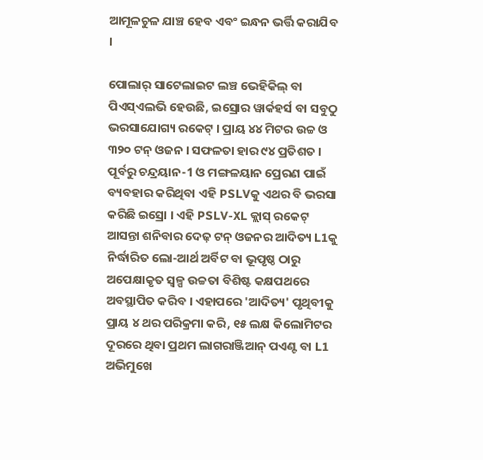ଆମୂଳଚୁଳ ଯାଞ୍ଚ ହେବ ଏବଂ ଇନ୍ଧନ ଭର୍ତ୍ତି କରାଯିବ ।

ପୋଲାର୍ ସାଟେଲାଇଟ ଲଞ୍ଚ ଭେହିକିଲ୍ ବା ପିଏସ୍ଏଲଭି ହେଉଛି, ଇସ୍ରୋର ୱାର୍କହର୍ସ ବା ସବୁଠୁ ଭରସାଯୋଗ୍ୟ ରକେଟ୍ । ପ୍ରାୟ ୪୪ ମିଟର ଉଚ୍ଚ ଓ ୩୨୦ ଟନ୍ ଓଜନ । ସଫଳତା ହାର ୯୪ ପ୍ରତିଶତ । ପୂର୍ବରୁ ଚନ୍ଦ୍ରୟାନ-1 ଓ ମଙ୍ଗଳୟାନ ପ୍ରେରଣ ପାଇଁ ବ୍ୟବହାର କରିଥିବା ଏହି PSLVକୁ ଏଥର ବି ଭରସା କରିଛି ଇସ୍ରୋ । ଏହି PSLV-XL କ୍ଲାସ୍ ରକେଟ୍ ଆସନ୍ତା ଶନିବାର ଦେଢ଼ ଟନ୍ ଓଜନର ଆଦିତ୍ୟ L1କୁ ନିର୍ଦ୍ଧାରିତ ଲୋ-ଆର୍ଥ ଅର୍ବିଟ ବା ଭୂପୃଷ୍ଠ ଠାରୁ ଅପେକ୍ଷାକୃତ ସ୍ୱଳ୍ପ ଉଚ୍ଚତା ବିଶିଷ୍ଟ କକ୍ଷପଥରେ ଅବସ୍ଥାପିତ କରିବ । ଏହାପରେ 'ଆଦିତ୍ୟ' ପୃଥିବୀକୁ ପ୍ରାୟ ୪ ଥର ପରିକ୍ରମା କରି, ୧୫ ଲକ୍ଷ କିଲୋମିଟର ଦୂରରେ ଥିବା ପ୍ରଥମ ଲାଗରାଞ୍ଜିଆନ୍ ପଏଣ୍ଟ ବା L1 ଅଭିମୁଖେ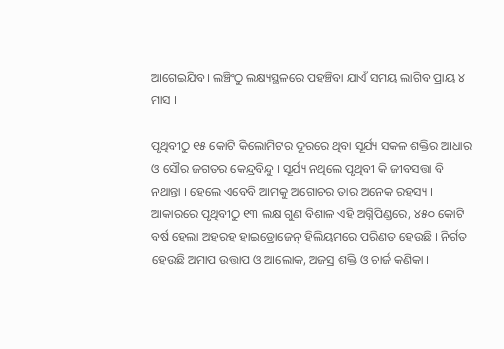ଆଗେଇଯିବ। ଲଞ୍ଚିଂଠୁ ଲକ୍ଷ୍ୟସ୍ଥଳରେ ପହଞ୍ଚିବା ଯାଏଁ ସମୟ ଲାଗିବ ପ୍ରାୟ ୪ ମାସ ।

ପୃଥିବୀଠୁ ୧୫ କୋଟି କିଲୋମିଟର ଦୂରରେ ଥିବା ସୂର୍ଯ୍ୟ ସକଳ ଶକ୍ତିର ଆଧାର ଓ ସୌର ଜଗତର କେନ୍ଦ୍ରବିନ୍ଦୁ । ସୂର୍ଯ୍ୟ ନଥିଲେ ପୃଥିବୀ କି ଜୀବସତ୍ତା ବି ନଥାନ୍ତା । ହେଲେ ଏବେବି ଆମକୁ ଅଗୋଚର ତାର ଅନେକ ରହସ୍ୟ । ଆକାରରେ ପୃଥିବୀଠୁ ୧୩ ଲକ୍ଷ ଗୁଣ ବିଶାଳ ଏହି ଅଗ୍ନିପିଣ୍ଡରେ, ୪୫୦ କୋଟି ବର୍ଷ ହେଲା ଅହରହ ହାଇଡ୍ରୋଜେନ୍ ହିଲିୟମରେ ପରିଣତ ହେଉଛି । ନିର୍ଗତ ହେଉଛି ଅମାପ ଉତ୍ତାପ ଓ ଆଲୋକ, ଅଜସ୍ର ଶକ୍ତି ଓ ଚାର୍ଜ କଣିକା ।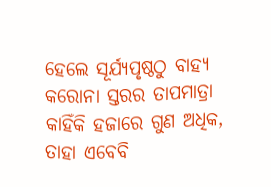ହେଲେ ସୂର୍ଯ୍ୟପୃଷ୍ଠଠୁ ବାହ୍ୟ କରୋନା ସ୍ତରର ତାପମାତ୍ରା କାହିଁକି ହଜାରେ ଗୁଣ ଅଧିକ, ତାହା ଏବେବି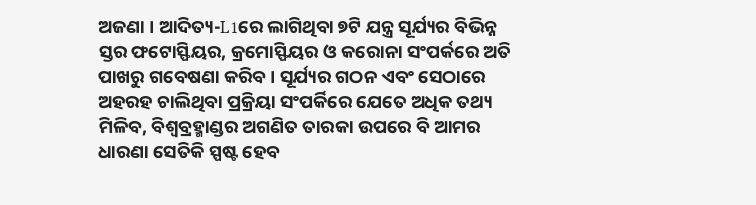ଅଜଣା । ଆଦିତ୍ୟ-L1ରେ ଲାଗିଥିବା ୭ଟି ଯନ୍ତ୍ର ସୂର୍ଯ୍ୟର ବିଭିନ୍ନ ସ୍ତର ଫଟୋସ୍ଫିୟର, କ୍ରମୋସ୍ଫିୟର ଓ କରୋନା ସଂପର୍କରେ ଅତି ପାଖରୁ ଗବେଷଣା କରିବ । ସୂର୍ଯ୍ୟର ଗଠନ ଏବଂ ସେଠାରେ ଅହରହ ଚାଲିଥିବା ପ୍ରକ୍ରିୟା ସଂପର୍କିରେ ଯେତେ ଅଧିକ ତଥ୍ୟ ମିଳିବ, ବିଶ୍ୱବ୍ରହ୍ମାଣ୍ଡର ଅଗଣିତ ତାରକା ଉପରେ ବି ଆମର ଧାରଣା ସେତିକି ସ୍ପଷ୍ଟ ହେବ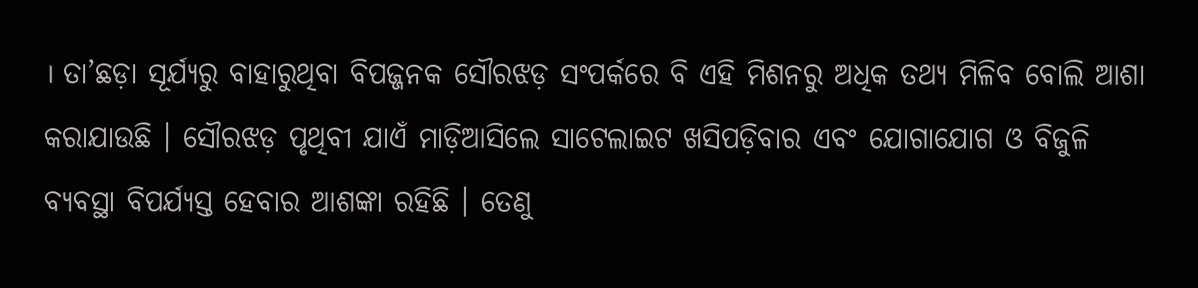। ତା’ଛଡ଼ା ସୂର୍ଯ୍ୟରୁ ବାହାରୁଥିବା ବିପଜ୍ଜନକ ସୌରଝଡ଼ ସଂପର୍କରେ ବି ଏହି ମିଶନରୁ ଅଧିକ ତଥ୍ୟ ମିଳିବ ବୋଲି ଆଶା କରାଯାଉଛି । ସୌରଝଡ଼ ପୃଥିବୀ ଯାଏଁ ମାଡ଼ିଆସିଲେ ସାଟେଲାଇଟ ଖସିପଡ଼ିବାର ଏବଂ ଯୋଗାଯୋଗ ଓ ବିଜୁଳି ବ୍ୟବସ୍ଥା ବିପର୍ଯ୍ୟସ୍ତ ହେବାର ଆଶଙ୍କା ରହିଛି । ତେଣୁ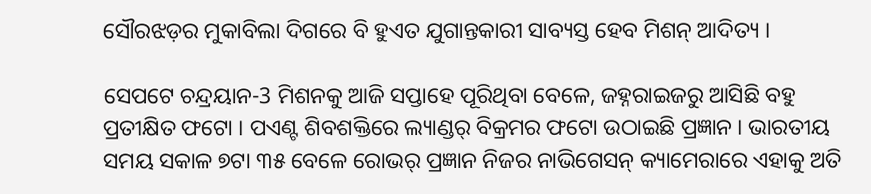ସୌରଝଡ଼ର ମୁକାବିଲା ଦିଗରେ ବି ହୁଏତ ଯୁଗାନ୍ତକାରୀ ସାବ୍ୟସ୍ତ ହେବ ମିଶନ୍ ଆଦିତ୍ୟ ।

ସେପଟେ ଚନ୍ଦ୍ରୟାନ-3 ମିଶନକୁ ଆଜି ସପ୍ତାହେ ପୂରିଥିବା ବେଳେ, ଜହ୍ନରାଇଜରୁ ଆସିଛି ବହୁ ପ୍ରତୀକ୍ଷିତ ଫଟୋ । ପଏଣ୍ଟ ଶିବଶକ୍ତିରେ ଲ୍ୟାଣ୍ଡର୍ ବିକ୍ରମର ଫଟୋ ଉଠାଇଛି ପ୍ରଜ୍ଞାନ । ଭାରତୀୟ ସମୟ ସକାଳ ୭ଟା ୩୫ ବେଳେ ରୋଭର୍ ପ୍ରଜ୍ଞାନ ନିଜର ନାଭିଗେସନ୍ କ୍ୟାମେରାରେ ଏହାକୁ ଅତି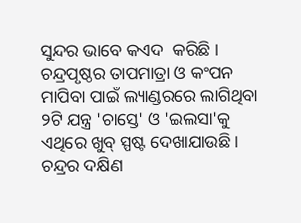ସୁନ୍ଦର ଭାବେ କଏଦ  କରିଛି । ଚନ୍ଦ୍ରପୃଷ୍ଠର ତାପମାତ୍ରା ଓ କଂପନ ମାପିବା ପାଇଁ ଲ୍ୟାଣ୍ଡରରେ ଲାଗିଥିବା ୨ଟି ଯନ୍ତ୍ର 'ଚାସ୍ତେ' ଓ 'ଇଲସା'କୁ ଏଥିରେ ଖୁବ୍ ସ୍ପଷ୍ଟ ଦେଖାଯାଉଛି । ଚନ୍ଦ୍ରର ଦକ୍ଷିଣ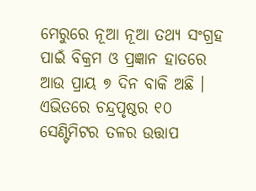ମେରୁରେ ନୂଆ ନୂଆ ତଥ୍ୟ ସଂଗ୍ରହ ପାଇଁ ବିକ୍ରମ ଓ ପ୍ରଜ୍ଞାନ ହାତରେ ଆଉ ପ୍ରାୟ ୭ ଦିନ ବାକି ଅଛି । ଏଭିତରେ ଚନ୍ଦ୍ରପୃଷ୍ଠର ୧୦ ସେଣ୍ଟିମିଟର ତଳର ଉତ୍ତାପ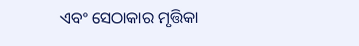ଏବଂ ସେଠାକାର ମୃତ୍ତିକା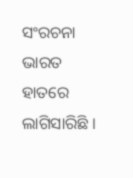ସଂରଚନା ଭାରତ ହାତରେ ଲାଗିସାରିଛି ।